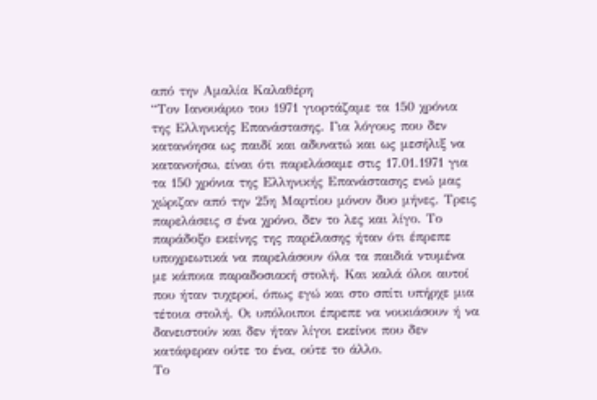από την Αμαλία Καλαθέρη
“Τον Ιανουάριο του 1971 γιορτάζαμε τα 150 χρόνια της Ελληνικής Επανάστασης. Για λόγους που δεν κατανόησα ως παιδί και αδυνατώ και ως μεσήλιξ να κατανοήσω, είναι ότι παρελάσαμε στις 17.01.1971 για τα 150 χρόνια της Ελληνικής Επανάστασης ενώ μας χώριζαν από την 25η Μαρτίου μόνον δυο μήνες. Τρεις παρελάσεις σ ένα χρόνο, δεν το λες και λίγο. Το παράδοξο εκείνης της παρέλασης ήταν ότι έπρεπε υποχρεωτικά να παρελάσουν όλα τα παιδιά ντυμένα με κάποια παραδοσιακή στολή. Και καλά όλοι αυτοί που ήταν τυχεροί, όπως εγώ και στο σπίτι υπήρχε μια τέτοια στολή. Οι υπόλοιποι έπρεπε να νοικιάσουν ή να δανειστούν και δεν ήταν λίγοι εκείνοι που δεν κατάφεραν ούτε το ένα, ούτε το άλλο.
Το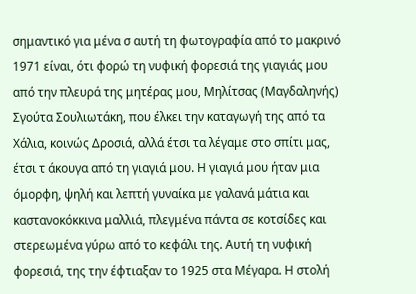σημαντικό για μένα σ αυτή τη φωτογραφία από το μακρινό 1971 είναι, ότι φορώ τη νυφική φορεσιά της γιαγιάς μου από την πλευρά της μητέρας μου, Μηλίτσας (Μαγδαληνής) Σγούτα Σουλιωτάκη, που έλκει την καταγωγή της από τα Χάλια, κοινώς Δροσιά, αλλά έτσι τα λέγαμε στο σπίτι μας, έτσι τ άκουγα από τη γιαγιά μου. Η γιαγιά μου ήταν μια όμορφη, ψηλή και λεπτή γυναίκα με γαλανά μάτια και καστανοκόκκινα μαλλιά, πλεγμένα πάντα σε κοτσίδες και στερεωμένα γύρω από το κεφάλι της. Αυτή τη νυφική φορεσιά, της την έφτιαξαν το 1925 στα Μέγαρα. Η στολή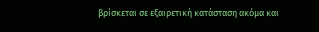βρίσκεται σε εξαιρετική κατάσταση ακόμα και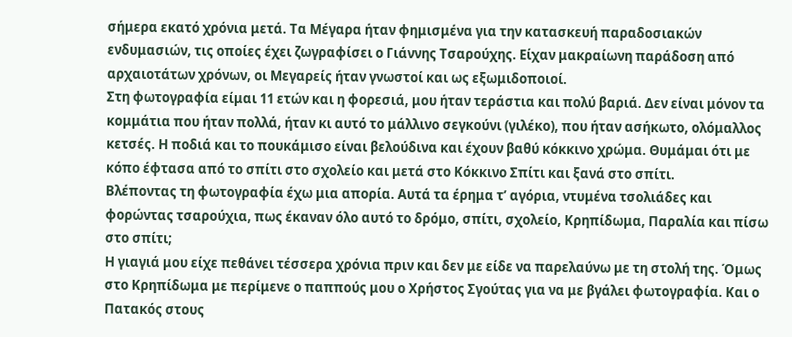σήμερα εκατό χρόνια μετά. Τα Μέγαρα ήταν φημισμένα για την κατασκευή παραδοσιακών ενδυμασιών, τις οποίες έχει ζωγραφίσει ο Γιάννης Τσαρούχης. Είχαν μακραίωνη παράδοση από αρχαιοτάτων χρόνων, οι Μεγαρείς ήταν γνωστοί και ως εξωμιδοποιοί.
Στη φωτογραφία είμαι 11 ετών και η φορεσιά, μου ήταν τεράστια και πολύ βαριά. Δεν είναι μόνον τα κομμάτια που ήταν πολλά, ήταν κι αυτό το μάλλινο σεγκούνι (γιλέκο), που ήταν ασήκωτο, ολόμαλλος κετσές. Η ποδιά και το πουκάμισο είναι βελούδινα και έχουν βαθύ κόκκινο χρώμα. Θυμάμαι ότι με κόπο έφτασα από το σπίτι στο σχολείο και μετά στο Κόκκινο Σπίτι και ξανά στο σπίτι.
Βλέποντας τη φωτογραφία έχω μια απορία. Αυτά τα έρημα τ’ αγόρια, ντυμένα τσολιάδες και φορώντας τσαρούχια, πως έκαναν όλο αυτό το δρόμο, σπίτι, σχολείο, Κρηπίδωμα, Παραλία και πίσω στο σπίτι;
Η γιαγιά μου είχε πεθάνει τέσσερα χρόνια πριν και δεν με είδε να παρελαύνω με τη στολή της. Όμως στο Κρηπίδωμα με περίμενε ο παππούς μου ο Χρήστος Σγούτας για να με βγάλει φωτογραφία. Και ο Πατακός στους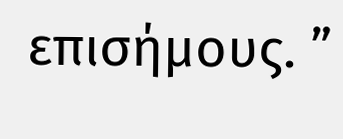επισήμους. ”